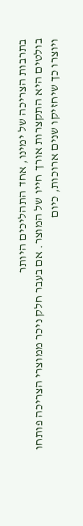בתרבות הצריכה של ימינו, אחד התהליכים היותר
בולטים היא התקצרות אורך חייו של המוצר. אם בעבר חלק ניכר ממוצרי הצריכה פותחו
ויוצרו כך שיחזיקו שנים ארוכות, כיום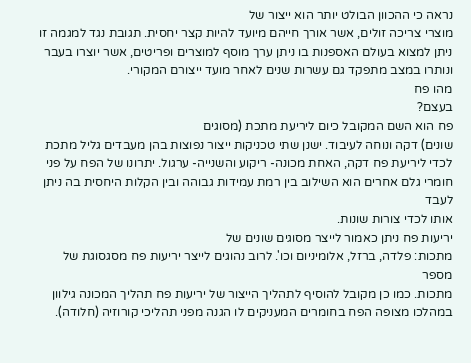נראה כי ההכוון הבולט יותר הוא ייצור של
מוצרי צריכה זולים, אשר אורך חייהם מיועד להיות קצר יחסית. תגובת נגד למגמה זו
ניתן למצוא בעולם האספנות בו ניתן ערך מוסף למוצרים ופריטים, אשר יוצרו בעבר
ונותרו במצב מתפקד גם עשרות שנים לאחר מועד ייצורם המקורי.
מהו פח
בעצם?
פח הוא השם המקובל כיום ליריעת מתכת (מסוגים
שונים) דקה ונוחה לעיבוד. ישנן שתי טכניקות ייצור נפוצות בהן מעבדים גליל מתכת
לכדי ליריעת פח דקה, האחת מכונה- ריקוע והשנייה- ערגול. יתרונו של הפח על פני
חומרי גלם אחרים הוא השילוב בין רמת עמידות גבוהה ובין הקלות היחסית בה ניתן לעבד
אותו לכדי צורות שונות.
יריעות פח ניתן כאמור לייצר מסוגים שונים של
מתכות: פלדה, ברזל, אלומיניום וכו'. לרוב נהוגים לייצר יריעות פח מסגסוגת של מספר
מתכות. כמו כן מקובל להוסיף לתהליך הייצור של יריעות פח תהליך המכונה גילוון
במהלכו מצופה הפח בחומרים המעניקים לו הגנה מפני תהליכי קורוזיה (חלודה).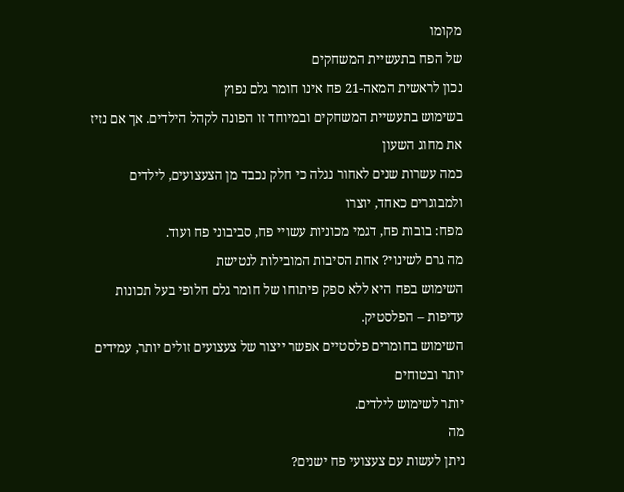מקומו
של הפח בתעשיית המשחקים
נכון לראשית המאה-21 פח אינו חומר גלם נפוץ
בשימוש בתעשיית המשחקים ובמיוחד זו הפונה לקהל הילדים. אך אם נזיז את מחוג השעון
כמה עשרות שנים לאחור נגלה כי חלק נכבד מן הצעצועים, לילדים ולמבוגרים כאחד, יוצרו
מפח: בובות פח, דגמי מכוניות עשויי פח, סביבוני פח ועוד.
מה גרם לשינוי? אחת הסיבות המובילות לנטישת
השימוש בפח היא ללא ספק פיתוחו של חומר גלם חלופי בעל תכונות עדיפות – הפלסטיק.
השימוש בחומרים פלסטיים אפשר ייצור של צעצועים זולים יותר, עמידים יותר ובטוחים
יותר לשימוש לילדים.
מה
ניתן לעשות עם צעצועי פח ישנים?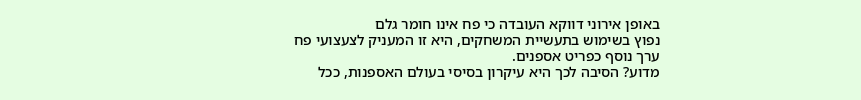באופן אירוני דווקא העובדה כי פח אינו חומר גלם
נפוץ בשימוש בתעשיית המשחקים, היא זו המעניק לצעצועי פח ערך נוסף כפריט אספנים.
מדוע? הסיבה לכך היא עיקרון בסיסי בעולם האספנות, ככל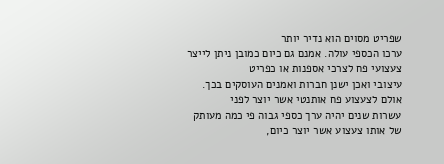שפריט מסוים הוא נדיר יותר
ערכו הכספי עולה. אמנם גם כיום כמובן ניתן לייצר צעצועי פח לצרכי אספנות או כפריט
עיצובי ואכן ישנן חברות ואמנים העוסקים בכך. אולם לצעצוע פח אותנטי אשר יוצר לפני
עשרות שנים יהיה ערך כספי גבוה פי כמה מעותק של אותו צעצוע אשר יוצר כיום,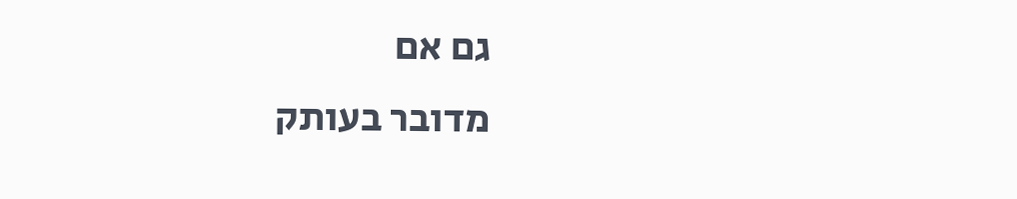גם אם
מדובר בעותק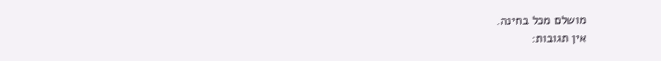מושלם מכל בחינה.
אין תגובות: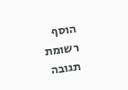הוסף רשומת תגובה